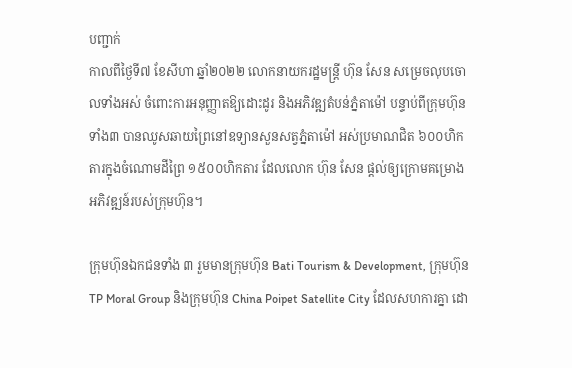បញ្ជាក់
កាលពីថ្ងៃទី៧ ខែសីហា ឆ្នាំ២០២២ លោកនាយករដ្ឋមន្ត្រី ហ៊ុន សែន សម្រេចលុបចោលទាំងអស់ ចំពោះការអនុញ្ញាតឱ្យដោះដូរ និងអភិវឌ្ឍតំបន់ភ្នំតាម៉ៅ បន្ទាប់ពីក្រុមហ៊ុនទាំង៣ បានឈូសឆាយព្រៃនៅឧទ្យានសួនសត្វភ្នំតាម៉ៅ អស់ប្រមាណជិត ៦០០ហិកតារក្នុងចំណោមដីព្រៃ ១៥០០ហិកតារ ដែលលោក ហ៊ុន សែន ផ្ដល់ឲ្យក្រោមគម្រោងអភិវឌ្ឍន៍របស់ក្រុមហ៊ុន។

ក្រុមហ៊ុនឯកជនទាំង ៣ រួមមានក្រុមហ៊ុន Bati Tourism & Development, ក្រុមហ៊ុន TP Moral Group និងក្រុមហ៊ុន China Poipet Satellite City ដែលសហការគ្នា ដោ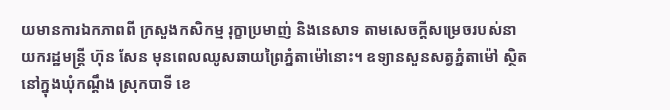យមានការឯកភាពពី ក្រសួងកសិកម្ម រុក្ខាប្រមាញ់ និងនេសាទ តាមសេចក្តីសម្រេចរបស់នាយករដ្ឋមន្ត្រី ហ៊ុន សែន មុនពេលឈូសឆាយព្រៃភ្នំតាម៉ៅនោះ។ ឧទ្យានសួនសត្វភ្នំតាម៉ៅ ស្ថិតនៅក្នុងឃុំកណ្ដឹង ស្រុកបាទី ខេ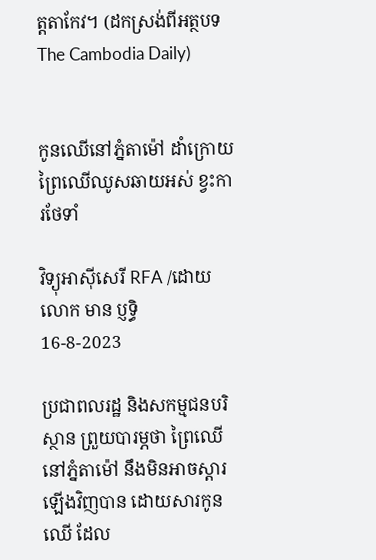ត្តតាកែវ។ (ដកស្រង់ពីអត្ថបទ The Cambodia Daily)


កូនឈើនៅភ្នំតាម៉ៅ ដាំក្រោយព្រៃឈើឈូសឆាយអស់ ខ្វះការថែទាំ

វិទ្យុអាស៊ីសេរី RFA /ដោយលោក មាន ប្ញទ្ធិ
16-8-2023

ប្រជាពលរដ្ឋ និងសកម្មជនបរិស្ថាន ព្រួយបារម្ភថា ព្រៃឈើនៅភ្នំតាម៉ៅ នឹងមិនអាចស្ដារឡើងវិញបាន ដោយសារកូនឈើ ដែល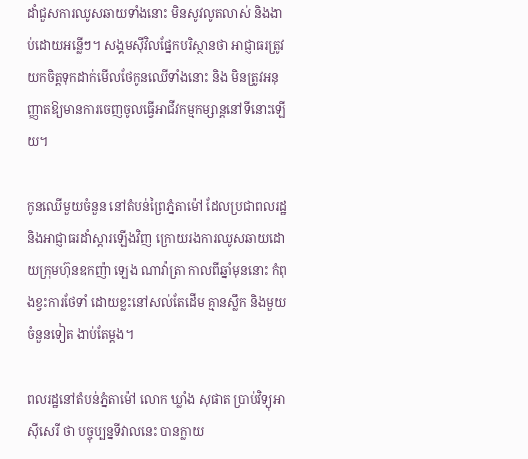ដាំជួសការឈូសឆាយទាំងនោះ មិនសូវលូតលាស់ និងងាប់ដោយអន្លើៗ។ សង្គមស៊ីវិលផ្នែកបរិស្ថានថា អាជ្ញាធរត្រូវយកចិត្តទុកដាក់មើលថែកូនឈើទាំងនោះ និង មិនត្រូវអនុញ្ញាតឱ្យមានការចេញចូលធ្វើអាជីវកម្មកម្សាន្តនៅទីនោះឡើយ។

កូនឈើមួយចំនួន នៅតំបន់ព្រៃភ្នំតាម៉ៅ ដែលប្រជាពលរដ្ឋ និងអាជ្ញាធរដាំស្ដារឡើងវិញ ក្រោយរងការឈូសឆាយដោយក្រុមហ៊ុនឧកញ៉ា ឡេង ណាវ៉ាត្រា កាលពីឆ្នាំមុននោះ កំពុងខ្វះការថែទាំ ដោយខ្លះនៅសល់តែដើម គ្មានស្លឹក និងមួយចំនួនទៀត ងាប់តែម្ដង។

ពលរដ្ឋនៅតំបន់ភ្នំតាម៉ៅ លោក ឃ្លាំង សុផាត ប្រាប់វិទ្យុអាស៊ីសេរី ថា បច្ចុប្បន្នទីវាលនេះ បានក្លាយ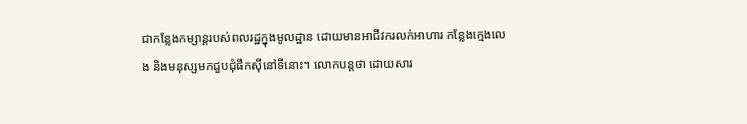ជាកន្លែងកម្សាន្តរបស់ពលរដ្ឋក្នុងមូលដ្ឋាន ដោយមានអាជីវករលក់អាហារ កន្លែងក្មេងលេង និងមនុស្សមកជួបជុំផឹកស៊ីនៅទីនោះ។ លោកបន្តថា ដោយសារ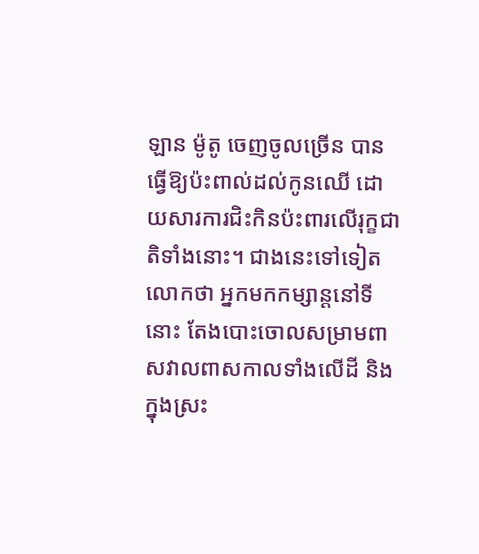ឡាន ម៉ូតូ ចេញចូលច្រើន បានធ្វើឱ្យប៉ះពាល់ដល់កូនឈើ ដោយសារការជិះកិនប៉ះពារលើរុក្ខជាតិទាំងនោះ។ ជាងនេះទៅទៀត លោកថា អ្នកមកកម្សាន្តនៅទីនោះ តែងបោះចោលសម្រាមពាសវាលពាសកាលទាំងលើដី និង ក្នុងស្រះ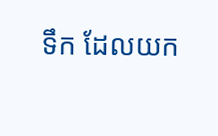ទឹក ដែលយក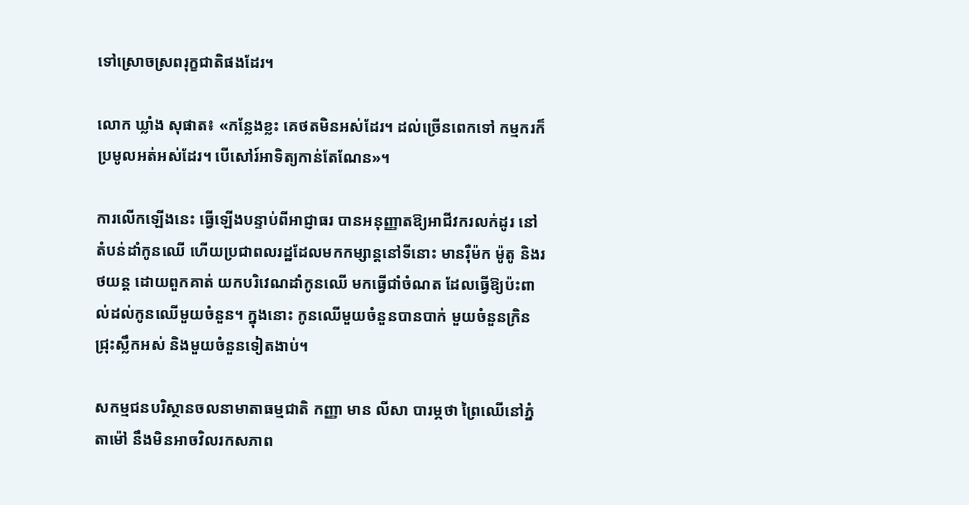ទៅស្រោចស្រពរុក្ខជាតិផងដែរ។

លោក ឃ្លាំង សុផាត៖ «កន្លែងខ្លះ គេថតមិនអស់ដែរ។ ដល់ច្រើនពេកទៅ កម្មករក៏ប្រមូលអត់អស់ដែរ។ បើសៅរ៍អាទិត្យកាន់តែណែន»។

ការលើកឡើងនេះ ធ្វើឡើងបន្ទាប់ពីអាជ្ញាធរ បានអនុញ្ញាតឱ្យអាជីវករលក់ដូរ នៅតំបន់ដាំកូនឈើ ហើយប្រជាពលរដ្ឋដែលមកកម្សាន្តនៅទីនោះ មានរ៉ឺម៉ក ម៉ូតូ និងរថយន្ត ដោយពួកគាត់ យកបរិវេណដាំកូនឈើ មកធ្វើជាំចំណត ដែលធ្វើឱ្យប៉ះពាល់ដល់កូនឈើមួយចំនួន។ ក្នុងនោះ កូនឈើមួយចំនួនបានបាក់ មួយចំនួនក្រិនជ្រុះស្លឹកអស់ និងមួយចំនួនទៀតងាប់។

សកម្មជនបរិស្ថានចលនាមាតាធម្មជាតិ កញ្ញា មាន លីសា បារម្ភថា ព្រៃឈើនៅភ្នំតាម៉ៅ នឹងមិនអាចវិលរកសភាព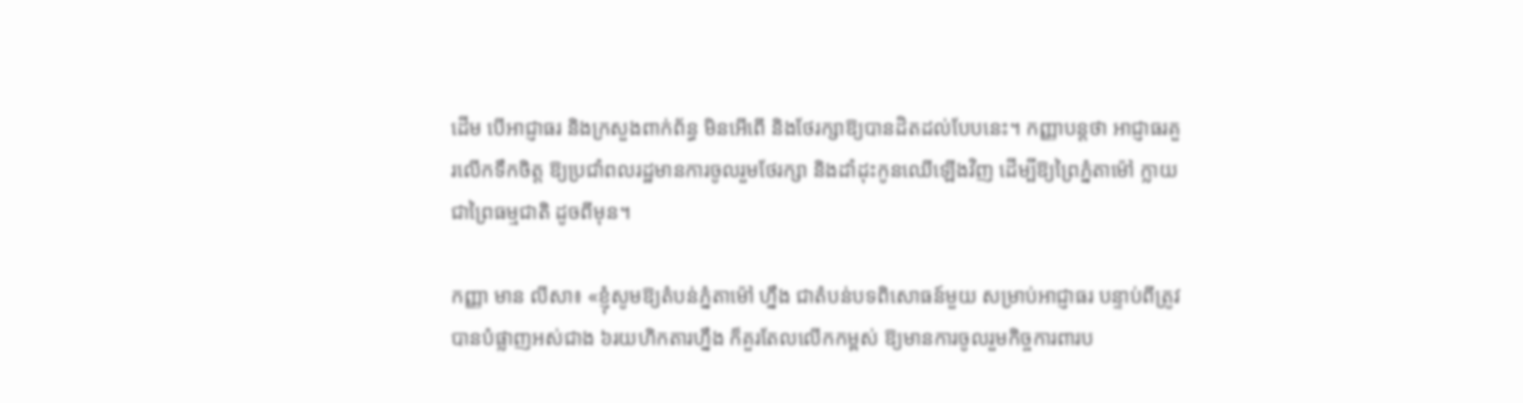ដើម បើអាជ្ញាធរ និងក្រសួងពាក់ព័ន្ធ មិនអើពើ និងថែរក្សាឱ្យបានដិតដល់បែបនេះ។ កញ្ញាបន្តថា អាជ្ញាធរគួរលើកទឹកចិត្ត ឱ្យប្រជាំពលរដ្ឋមានការចូលរួមថែរក្សា និងដាំដុះកូនឈើឡើងវិញ ដើម្បីឱ្យព្រៃភ្នំតាម៉ៅ ក្លាយជាព្រៃធម្មជាតិ ដូចពីមុន។

កញ្ញា មាន លីសា៖ «ខ្ញុំសូមឱ្យតំបន់ភ្នំតាម៉ៅ ហ្នឹង ជាតំបន់បទពិសោធន៍មួយ សម្រាប់អាជ្ញាធរ បន្ទាប់ពីត្រូវបានបំផ្លាញអស់ជាង ៦រយហិកតារហ្នឹង ក៏គួរតែលលើកកម្ពស់ ឱ្យមានការចូលរួមកិច្ចការពារប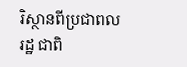រិស្ថានពីប្រជាពលរដ្ឋ ជាពិ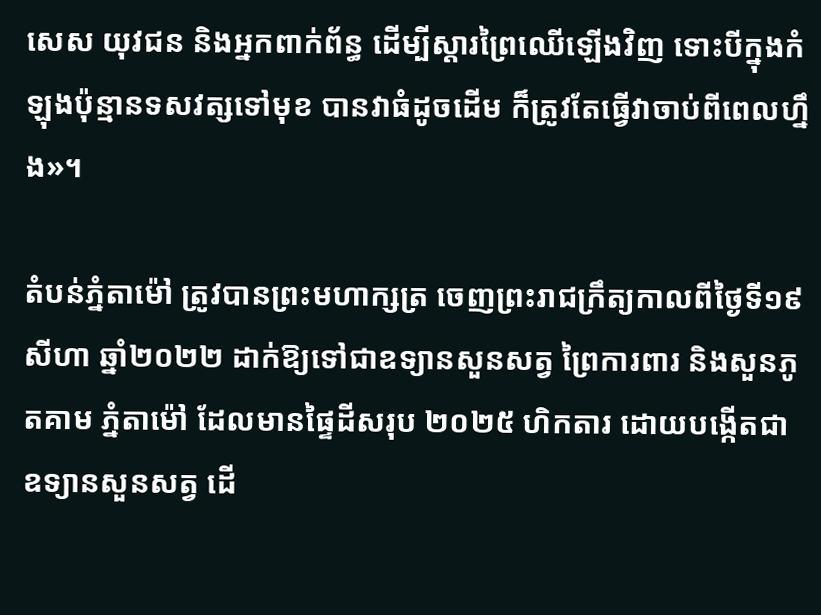សេស យុវជន និងអ្នកពាក់ព័ន្ធ ដើម្បីស្ដារព្រៃឈើឡើងវិញ ទោះបីក្នុងកំឡុងប៉ុន្មានទសវត្សទៅមុខ បានវាធំដូចដើម ក៏ត្រូវតែធ្វើវាចាប់ពីពេលហ្នឹង»។

តំបន់ភ្នំតាម៉ៅ ត្រូវបានព្រះមហាក្សត្រ ចេញព្រះរាជក្រឹត្យកាលពីថ្ងៃទី១៩ សីហា ឆ្នាំ២០២២ ដាក់ឱ្យទៅជាឧទ្យានសួនសត្វ ព្រៃការពារ និងសួនភូតគាម ភ្នំតាម៉ៅ ដែលមានផ្ទៃដីសរុប ២០២៥ ហិកតារ ដោយបង្កើតជាឧទ្យានសួនសត្វ ដើ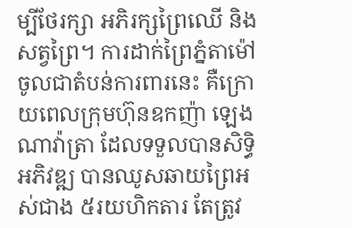ម្បីថែរក្សា អភិរក្សព្រៃឈើ និងសត្វព្រៃ។ ការដាក់ព្រៃភ្នំតាម៉ៅ ចូលជាតំបន់ការពារនេះ គឺក្រោយពេលក្រុមហ៊ុនឧកញ៉ា ឡេង ណាវ៉ាត្រា ដែលទទួលបានសិទ្ធិអភិវឌ្ឍ បានឈូសឆាយព្រៃអស់ជាង ៥រយហិកតារ តែត្រូវ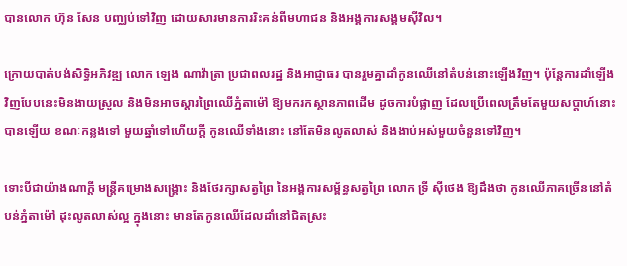បានលោក ហ៊ុន សែន បញ្ឈប់ទៅវិញ ដោយសារមានការរិះគន់ពីមហាជន និងអង្គការសង្គមស៊ីវិល។

ក្រោយបាត់បង់សិទ្ធិអភិវឌ្ឍ លោក ឡេង ណាវ៉ាត្រា ប្រជាពលរដ្ឋ និងអាជ្ញាធរ បានរួមគ្នាដាំកូនឈើនៅតំបន់នោះឡើងវិញ។ ប៉ុន្តែការដាំឡើងវិញបែបនេះមិនងាយស្រួល និងមិនអាចស្ដារព្រៃឈើភ្នំតាម៉ៅ ឱ្យមករកស្ថានភាពដើម ដូចការបំផ្លាញ ដែលប្រើពេលត្រឹមតែមួយសប្ដាហ៍នោះបានឡើយ ខណៈកន្លងទៅ មួយឆ្នាំទៅហើយក្ដី កូនឈើទាំងនោះ នៅតែមិនលូតលាស់ និងងាប់អស់មួយចំនួនទៅវិញ។

ទោះបីជាយ៉ាងណាក្ដី មន្ត្រីគម្រោងសង្គ្រោះ និងថែរក្សាសត្វព្រៃ នៃអង្គការសម្ព័ន្ធសត្វព្រៃ លោក ទ្រី ស៊ីថេង ឱ្យដឹងថា កូនឈើភាគច្រើននៅតំបន់ភ្នំតាម៉ៅ ដុះលូតលាស់ល្អ ក្នុងនោះ មានតែកូនឈើដែលដាំនៅជិតស្រះ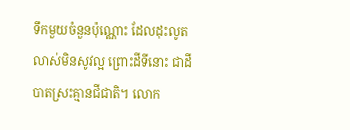ទឹកមួយចំនួនប៉ុណ្ណោះ ដែលដុះលូតលាស់មិនសូវល្អ ព្រោះដីទីនោះ ជាដីបាតស្រះគ្មានជីជាតិ។ លោក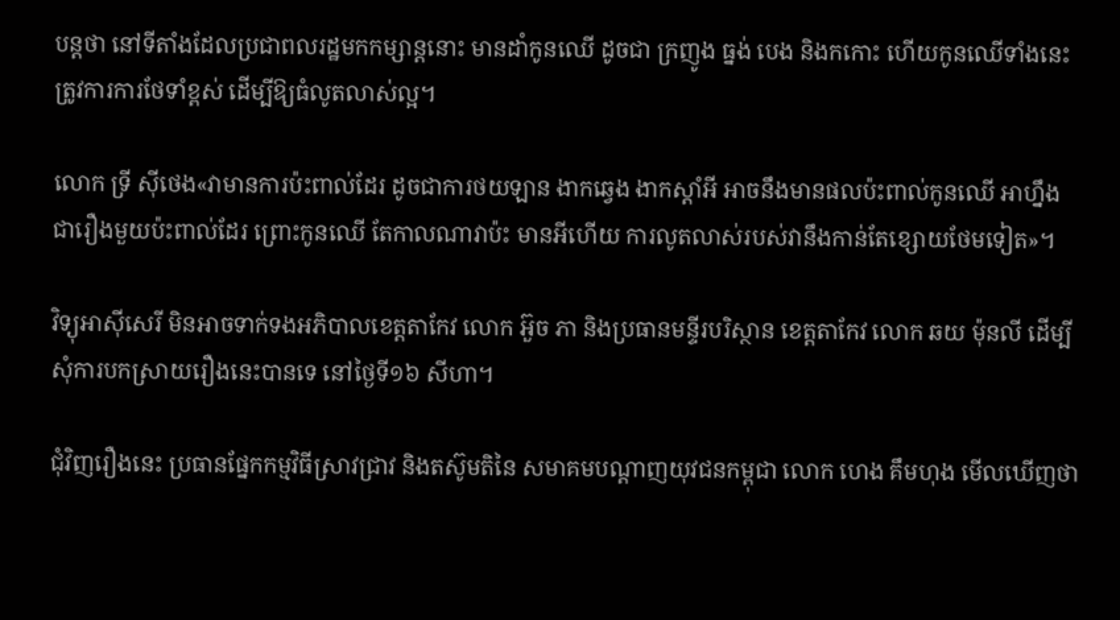បន្តថា នៅទីតាំងដែលប្រជាពលរដ្ឋមកកម្សាន្តនោះ មានដាំកូនឈើ ដូចជា ក្រញូង ធ្នង់ បេង និងកកោះ ហើយកូនឈើទាំងនេះ ត្រូវការការថែទាំខ្ពស់ ដើម្បីឱ្យធំលូតលាស់ល្អ។

លោក ទ្រី ស៊ីថេង«វាមានការប៉ះពាល់ដែរ ដូចជាការថយឡាន ងាកឆ្វេង ងាកស្ដាំអី អាចនឹងមានផលប៉ះពាល់កូនឈើ អាហ្នឹងជារឿងមួយប៉ះពាល់ដែរ ព្រោះកូនឈើ តែកាលណាវាប៉ះ មានអីហើយ ការលូតលាស់របស់វានឹងកាន់តែខ្សោយថែមទៀត»។

វិទ្យុអាស៊ីសេរី មិនអាចទាក់ទងអភិបាលខេត្តតាកែវ លោក អ៊ួច ភា និងប្រធានមន្ទីរបរិស្ថាន ខេត្តតាកែវ លោក ឆយ ម៉ុនលី ដើម្បីសុំការបកស្រាយរឿងនេះបានទេ នៅថ្ងៃទី១៦ សីហា។

ជុំវិញរឿងនេះ ប្រធានផ្នែកកម្មវិធីស្រាវជ្រាវ និងតស៊ូមតិនៃ សមាគមបណ្ដាញយុវជនកម្ពុជា លោក ហេង គឹមហុង មើលឃើញថា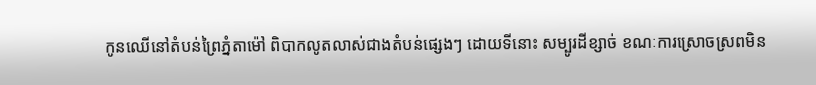កូនឈើនៅតំបន់ព្រៃភ្នំតាម៉ៅ ពិបាកលូតលាស់ជាងតំបន់ផ្សេងៗ ដោយទីនោះ សម្បូរដីខ្សាច់ ខណៈការស្រោចស្រពមិន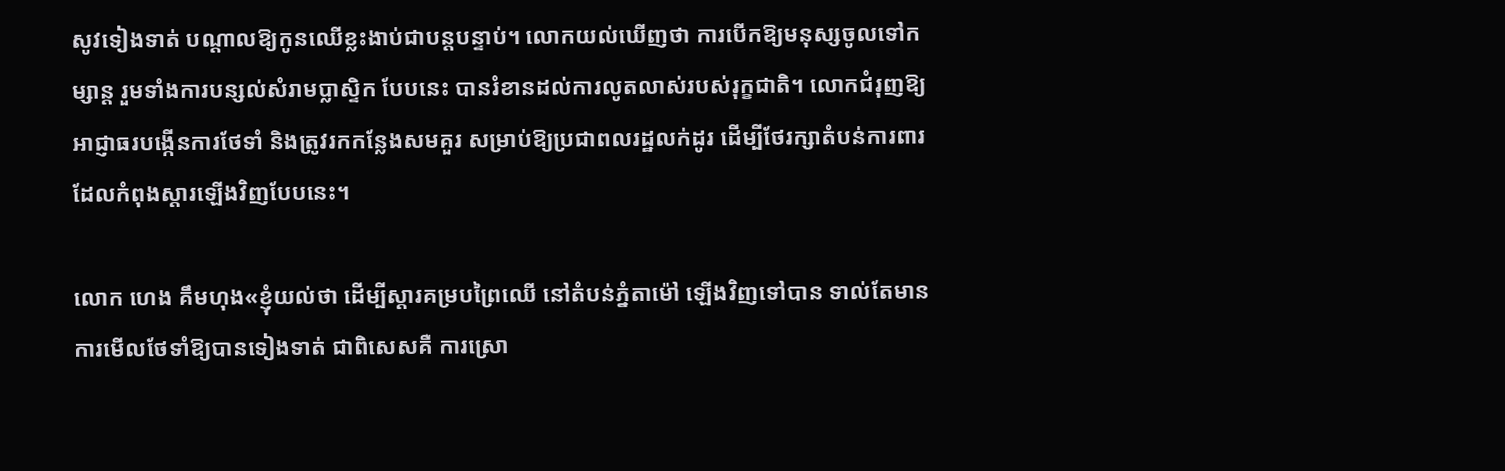សូវទៀងទាត់ បណ្ដាលឱ្យកូនឈើខ្លះងាប់ជាបន្តបន្ទាប់។ លោកយល់ឃើញថា ការបើកឱ្យមនុស្សចូលទៅកម្សាន្ត រួមទាំងការបន្សល់សំរាមប្លាស្ទិក បែបនេះ បានរំខានដល់ការលូតលាស់របស់រុក្ខជាតិ។ លោកជំរុញឱ្យ អាជ្ញាធរបង្កើនការថែទាំ និងត្រូវរកកន្លែងសមគួរ សម្រាប់ឱ្យប្រជាពលរដ្ឋលក់ដូរ ដើម្បីថែរក្សាតំបន់ការពារ ដែលកំពុងស្ដារឡើងវិញបែបនេះ។

លោក ហេង គឹមហុង«ខ្ញុំយល់ថា ដើម្បីស្ដារគម្របព្រៃឈើ នៅតំបន់ភ្នំតាម៉ៅ ឡើងវិញទៅបាន ទាល់តែមានការមើលថែទាំឱ្យបានទៀងទាត់ ជាពិសេសគឺ ការស្រោ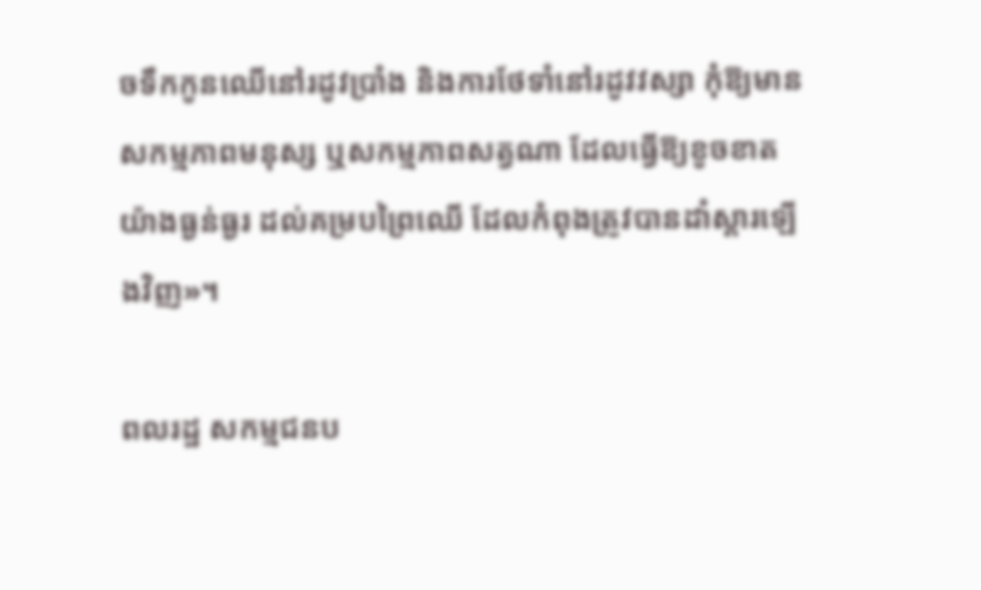ចទឹកកូនឈើនៅរដូវប្រាំង និងការថែទាំនៅរដូវវស្សា កុំឱ្យមានសកម្មភាពមនុស្ស ឬសកម្មភាពសត្វណា ដែលធ្វើឱ្យខូចខាតយ៉ាងធ្ងន់ធ្ងរ ដល់គម្របព្រៃឈើ ដែលកំពុងត្រូវបានដាំស្ដារឡើងវិញ»។

ពលរដ្ឋ សកម្មជនប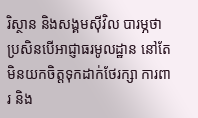រិស្ថាន និងសង្គមស៊ីវិល បារម្ភថា ប្រសិនបើអាជ្ញាធរមូលដ្ឋាន នៅតែមិនយកចិត្តទុកដាក់ថែរក្សា ការពារ និង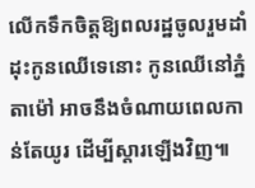លើកទឹកចិត្តឱ្យពលរដ្ឋចូលរួមដាំដុះកូនឈើទេនោះ កូនឈើនៅភ្នំតាម៉ៅ អាចនឹងចំណាយពេលកាន់តែយូរ ដើម្បីស្ដារឡើងវិញ៕